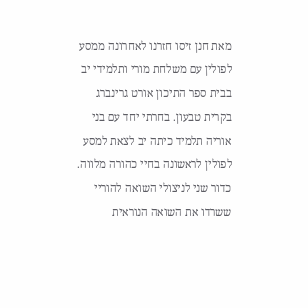מאת חנן זיסו חזרנו לאחרונה ממסע לפולין עם משלחת מורי ותלמידי יב בבית ספר התיכון אורט גרינברג בקרית טבעון. בחרתי יחד עם בני אוריה תלמיד כיתה יב לצאת למסע לפולין לראשונה בחיי כהורה מלווה. כדור שני לניצולי השואה להוריי ששרדו את השואה הנוראית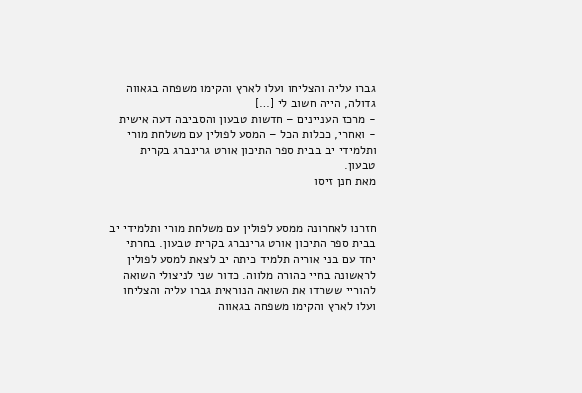גברו עליה והצליחו ועלו לארץ והקימו משפחה בגאווה גדולה, הייה חשוב לי […]
- מרכז העניינים – חדשות טבעון והסביבה דעה אישית
- ואחרי, ככלות הכל – המסע לפולין עם משלחת מורי ותלמידי יב בבית ספר התיכון אורט גרינברג בקרית טבעון.
מאת חנן זיסו


חזרנו לאחרונה ממסע לפולין עם משלחת מורי ותלמידי יב בבית ספר התיכון אורט גרינברג בקרית טבעון. בחרתי יחד עם בני אוריה תלמיד כיתה יב לצאת למסע לפולין לראשונה בחיי כהורה מלווה. כדור שני לניצולי השואה להוריי ששרדו את השואה הנוראית גברו עליה והצליחו ועלו לארץ והקימו משפחה בגאווה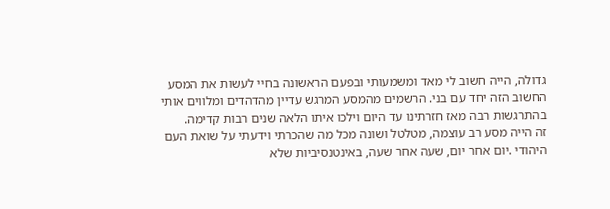גדולה, הייה חשוב לי מאד ומשמעותי ובפעם הראשונה בחיי לעשות את המסע החשוב הזה יחד עם בני. הרשמים מהמסע המרגש עדיין מהדהדים ומלווים אותי בהתרגשות רבה מאז חזרתינו עד היום וילכו איתו הלאה שנים רבות קדימה.
זה הייה מסע רב עוצמה, מטלטל ושונה מכל מה שהכרתי וידעתי על שואת העם היהודי .יום אחר יום, שעה אחר שעה, באינטנסיביות שלא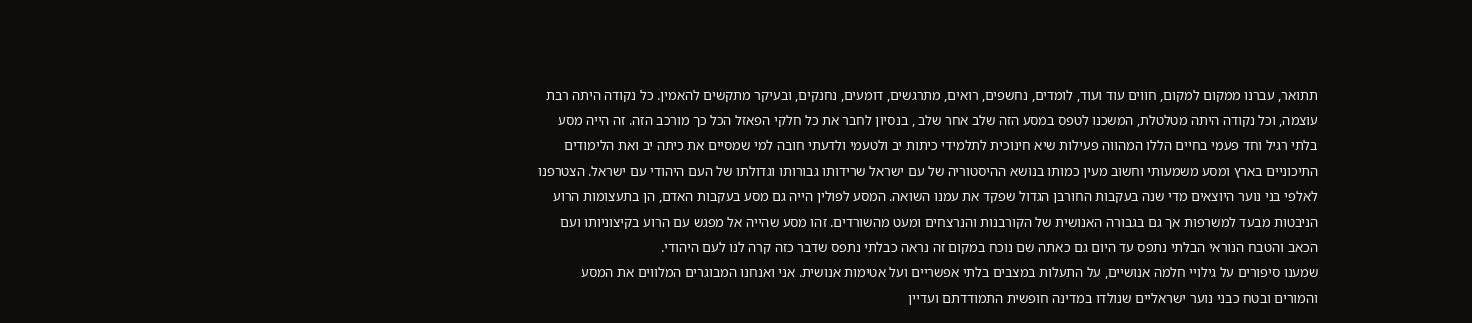תתואר, עברנו ממקום למקום, חווים עוד ועוד, לומדים, נחשפים, רואים, מתרגשים, דומעים, נחנקים, ובעיקר מתקשים להאמין. כל נקודה היתה רבת עוצמה, וכל נקודה היתה מטלטלת, המשכנו לטפס במסע הזה שלב אחר שלב , בנסיון לחבר את כל חלקי הפאזל הכל כך מורכב הזה. זה הייה מסע בלתי רגיל וחד פעמי בחיים הללו המהווה פעילות שיא חינוכית לתלמידי כיתות יב ולטעמי ולדעתי חובה למי שמסיים את כיתה יב ואת הלימודים התיכוניים בארץ ומסע משמעותי וחשוב מעין כמותו בנושא ההיסטוריה של עם ישראל שרידותו גבורותו וגדולתו של העם היהודי עם ישראל. הצטרפנו לאלפי בני נוער היוצאים מדי שנה בעקבות החורבן הגדול שפקד את עמנו השואה. המסע לפולין הייה גם מסע בעקבות האדם, הן בתעצומות הרוע הניבטות מבעד למשרפות אך גם בגבורה האנושית של הקורבנות והנרצחים ומעט מהשורדים. זהו מסע שהייה אל מפגש עם הרוע בקיצוניותו ועם הכאב והטבח הנוראי הבלתי נתפס עד היום גם כאתה שם נוכח במקום זה נראה כבלתי נתפס שדבר כזה קרה לנו לעם היהודי.
שמענו סיפורים על גילויי חלמה אנושיים, על התעלות במצבים בלתי אפשריים ועל אטימות אנושית. אני ואנחנו המבוגרים המלווים את המסע והמורים ובטח כבני נוער ישראליים שנולדו במדינה חופשית התמודדתם ועדיין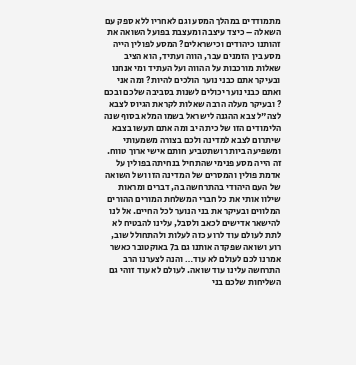מתמודדים במהלך המסע וגם לאחריו ללא ספק עם השאלה – כיצד עיצבה ומעצבת בפועל השואה את זהותנו כיהודים וכישראלים? המסע לפולין הייה מסע בין הזמנים עבר, הווה ועתיד, הוא הציב שאלות מורכבות על ההווה ועל העתיד ומי אנחנו ובעיקר אתם כבני נוער הולכים להיות? ומה אני ואתם כבני נוער יכולים לשנות בסביבה שלכם ובכם ? ובעיקר מעלה הרבה שאלות לקראת הגיוס לצבא לצה"ל צבא ההגנה לישראל בשמו המלא בסוף שנה הלימודים הזו של כיתה יב ומה אתם תעשו בצבא שיתרום לצבא למדינה ולכם בצורה משמעותי ומשפיעה ביותר ושתטביע חותם אישי ארוך טווח.
זה הייה מסע פנימי שהתחיל בנחיתה בפולין על אדמת פולין והמסרים של המדינה הזו ושל השואה של העם היהודי בהתרחשה בה, דברים ומראות שילוו אותי את כל חברי המשלחת המורים ההורים המלווים ובעיקר את בני הנוער לכל החיים. אל לנו להישאר אדישים לכאב ולסבל, עלינו להבטיח לא לתת לעולם עוד לרוע כזה לעלות ולהתחולל שוב, רוע ושואה שפקדה אותנו גם ב7 באוקטובר כאשר אמרנו לכם לעולם לא עוד… והנה לצערנו הרב התרחשה עלינו עוד שואה. לעולם לא עוד זוהי גם השליחות שלכם בני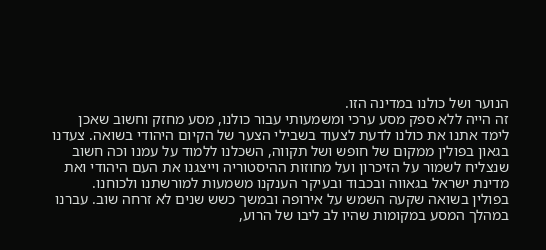הנוער ושל כולנו במדינה הזו.
זה הייה ללא ספק מסע ערכי ומשמעותי עבור כולנו, מסע מחזק וחשוב שאכן לימד אתנו את כולנו לדעת לצעוד בשבילי הצער של הקיום היהודי בשואה. צעדנו בגאון בפולין ממקום של חופש ושל תקווה, השכלנו ללמוד על עמנו וכה חשוב שנצליח לשמור על הזיכרון ועל מחוזות ההיסטוריה וייצגנו את העם היהודי ואת מדינת ישראל בגאווה ובכבוד ובעיקר הענקנו משמעות למורשתנו ולכוחנו.
בפולין בשואה שקעה השמש על אירופה ובמשך כשש שנים לא זרחה שוב. עברנו במהלך המסע במקומות שהיו לב ליבו של הרוע,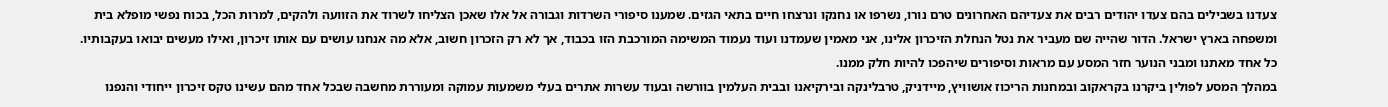צעדנו בשבילים בהם צעדו יהודים רבים את צעדיהם האחרונים טרם נורו, נשרפו או נחנקו ונרצחו חיים בתאי הגזים. שמענו סיפורי השרדות וגבורה אל אלו שאכן הצליחו לשרוד את הזוועה ולהקים, למרות הכל, בכוח נפשי מופלא בית ומשפחה בארץ ישראל. הדור שהייה שם מעביר את נטל הנחלת הזיכרון אלינו, אני מאמין שעמדנו ועוד נעמוד המשימה המורכבת הזו בכבוד, אך לא רק הזכרון חשוב, אלא מה אנחנו עושים עם אותו זיכרון, ואילו מעשים יבואו בעקבותיו. כל אחד מאתנו ומבני הנוער חזר המסע עם מראות וסיפורים שיהפכו להיות חלק ממנו.
במהלך המסע לפולין ביקרנו בקראקוב ובמחנות הריכוז אושוויץ, מיידניק, טרבלינקה ובירקיאנו ובבית העלמין בוורשה ובעוד עשרות אתרים בעלי משמעות עמוקה ומעוררת מחשבה שבכל אחד מהם עשינו טקס זיכרון ייחודי והנפנו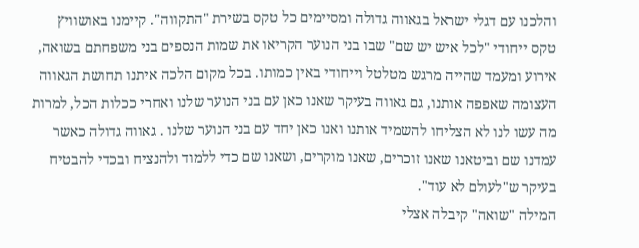והלכנו עם דגלי ישראל בגאווה גדולה ומסיימים כל טקס בשירת "התקווה". קיימנו באושוויץ טקס ייחודי "לכל איש יש שם" שבו בני הנוער הקריאו את שמות הנספים בני משפחתם בשואה, אירוע ומעמד שהייה מרגש מטלטל וייחודי באין כמותו. בכל מקום הלכה איתנו תחושת הגאווה העצומה שאפפה אותנו, גם גאווה בעיקר שאנו כאן עם בני הנוער שלנו ואחרי ככלות הכל, למרות מה עשו לנו לא הצליחו להשמיד אותנו ואנו כאן יחד עם בני הנוער שלנו . גאווה גדולה כאשר עמדנו שם וביטאנו שאנו זוכרים, שאנו מוקרים, ושאנו שם כדי ללמוד ולהנציח ובכדי להבטיח בעיקר ש"לעולם לא עוד".
המילה "שואה" קיבלה אצלי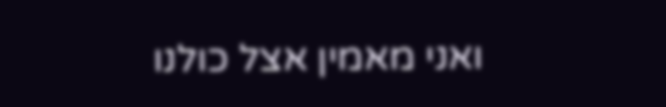ואני מאמין אצל כולנו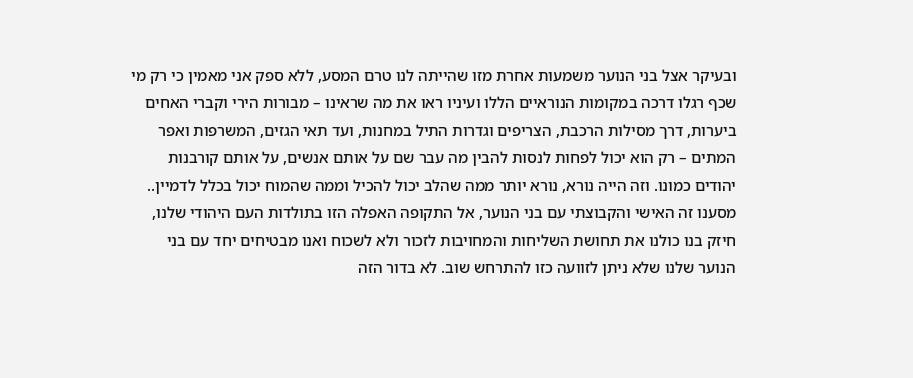ובעיקר אצל בני הנוער משמעות אחרת מזו שהייתה לנו טרם המסע, ללא ספק אני מאמין כי רק מי שכף רגלו דרכה במקומות הנוראיים הללו ועיניו ראו את מה שראינו – מבורות הירי וקברי האחים ביערות, דרך מסילות הרכבת, הצריפים וגדרות התיל במחנות, ועד תאי הגזים, המשרפות ואפר המתים – רק הוא יכול לפחות לנסות להבין מה עבר שם על אותם אנשים, על אותם קורבנות יהודים כמונו. וזה הייה נורא, נורא יותר ממה שהלב יכול להכיל וממה שהמוח יכול בכלל לדמיין..
מסענו זה האישי והקבוצתי עם בני הנוער, אל התקופה האפלה הזו בתולדות העם היהודי שלנו, חיזק בנו כולנו את תחושת השליחות והמחויבות לזכור ולא לשכוח ואנו מבטיחים יחד עם בני הנוער שלנו שלא ניתן לזוועה כזו להתרחש שוב. לא בדור הזה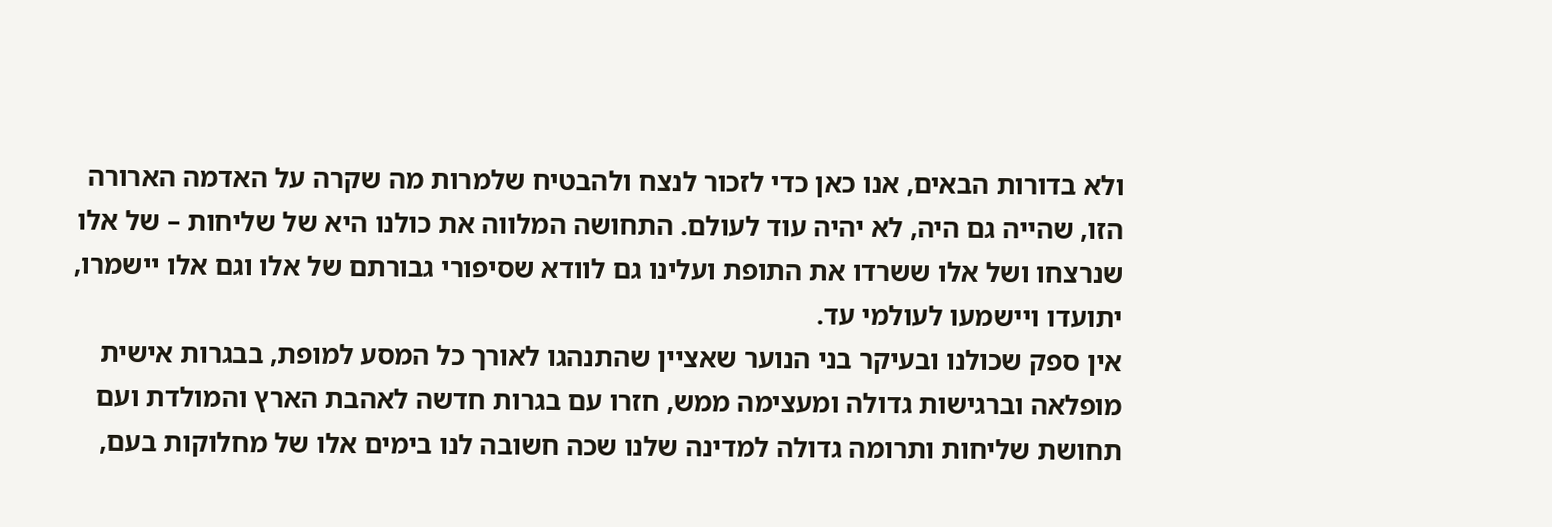ולא בדורות הבאים, אנו כאן כדי לזכור לנצח ולהבטיח שלמרות מה שקרה על האדמה הארורה הזו, שהייה גם היה, לא יהיה עוד לעולם. התחושה המלווה את כולנו היא של שליחות – של אלו שנרצחו ושל אלו ששרדו את התופת ועלינו גם לוודא שסיפורי גבורתם של אלו וגם אלו יישמרו, יתועדו ויישמעו לעולמי עד.
אין ספק שכולנו ובעיקר בני הנוער שאציין שהתנהגו לאורך כל המסע למופת, בבגרות אישית מופלאה וברגישות גדולה ומעצימה ממש, חזרו עם בגרות חדשה לאהבת הארץ והמולדת ועם תחושת שליחות ותרומה גדולה למדינה שלנו שכה חשובה לנו בימים אלו של מחלוקות בעם,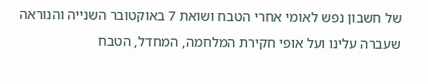של חשבון נפש לאומי אחרי הטבח ושואת 7 באוקטובר השנייה והנוראה שעברה עלינו ועל אופי חקירת המלחמה, המחדל, הטבח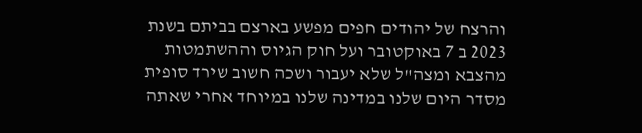והרצח של יהודים חפים מפשע בארצם בביתם בשנת 2023 ב 7 באוקטובר ועל חוק הגיוס וההשתמטות מהצבא ומצה"ל שלא יעבור ושכה חשוב שירד סופית מסדר היום שלנו במדינה שלנו במיוחד אחרי שאתה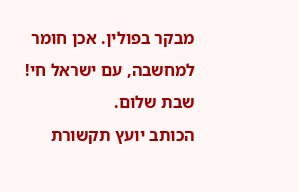מבקר בפולין. אכן חומר למחשבה, עם ישראל חי! שבת שלום.
הכותב יועץ תקשורת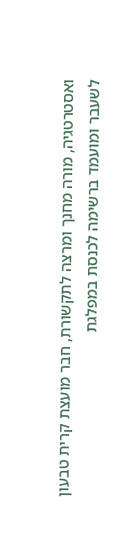ואסטרטגיה, מורה מחנך ומרצה לתקשורת, חבר מועצת קרית טבעון לשעבר ומועמד ברשימה לכנסת במפלגת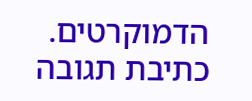הדמוקרטים.
כתיבת תגובה